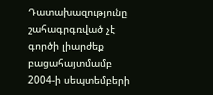Դատախազությունը շահագրգռված չէ գործի լիարժեք բացահայտմամբ
2004-ի սեպտեմբերի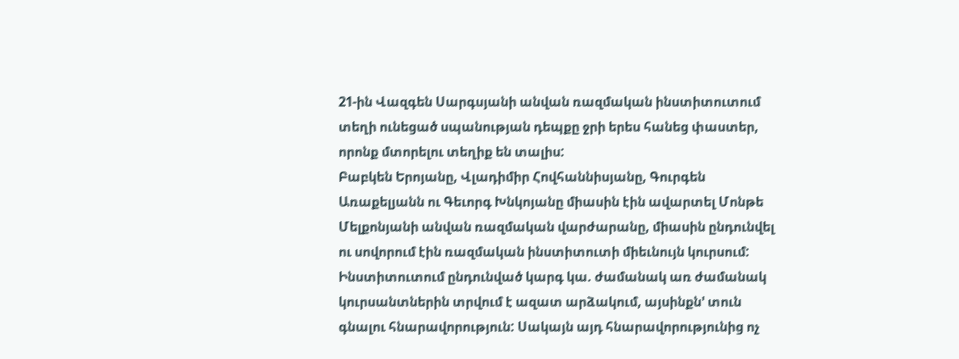21-ին Վազգեն Սարգսյանի անվան ռազմական ինստիտուտում տեղի ունեցած սպանության դեպքը ջրի երես հանեց փաստեր, որոնք մտորելու տեղիք են տալիս:
Բաբկեն Երոյանը, Վլադիմիր Հովհաննիսյանը, Գուրգեն Առաքելյանն ու Գեւորգ Խնկոյանը միասին էին ավարտել Մոնթե Մելքոնյանի անվան ռազմական վարժարանը, միասին ընդունվել ու սովորում էին ռազմական ինստիտուտի միեւնույն կուրսում:
Ինստիտուտում ընդունված կարգ կա. ժամանակ առ ժամանակ կուրսանտներին տրվում է ազատ արձակում, այսինքն' տուն գնալու հնարավորություն: Սակայն այդ հնարավորությունից ոչ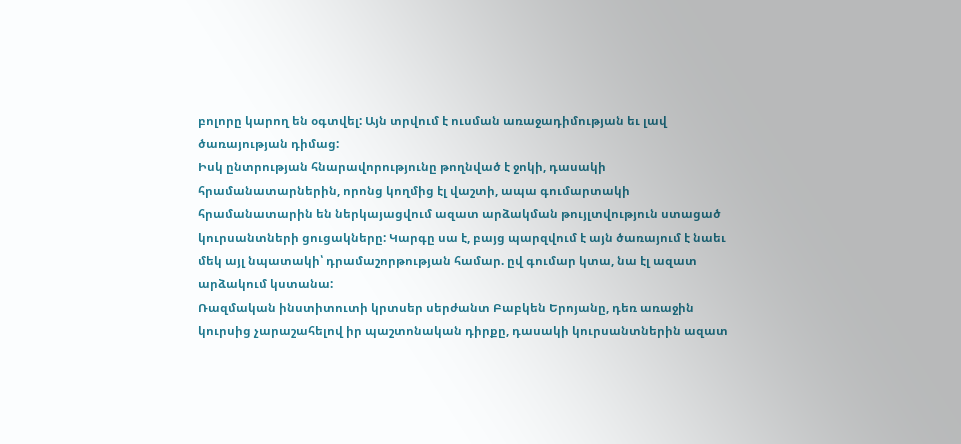բոլորը կարող են օգտվել: Այն տրվում է ուսման առաջադիմության եւ լավ ծառայության դիմաց:
Իսկ ընտրության հնարավորությունը թողնված է ջոկի, դասակի հրամանատարներին, որոնց կողմից էլ վաշտի, ապա գումարտակի հրամանատարին են ներկայացվում ազատ արձակման թույլտվություն ստացած կուրսանտների ցուցակները: Կարգը սա է, բայց պարզվում է այն ծառայում է նաեւ մեկ այլ նպատակի՝ դրամաշորթության համար. ըվ գումար կտա, նա էլ ազատ արձակում կստանա:
Ռազմական ինստիտուտի կրտսեր սերժանտ Բաբկեն Երոյանը, դեռ առաջին կուրսից չարաշահելով իր պաշտոնական դիրքը, դասակի կուրսանտներին ազատ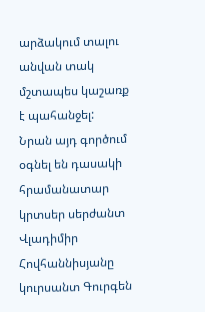արձակում տալու անվան տակ մշտապես կաշառք է պահանջել:
Նրան այդ գործում օգնել են դասակի հրամանատար կրտսեր սերժանտ Վլադիմիր Հովհաննիսյանը կուրսանտ Գուրգեն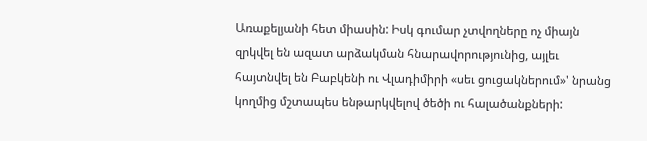Առաքելյանի հետ միասին: Իսկ գումար չտվողները ոչ միայն զրկվել են ազատ արձակման հնարավորությունից, այլեւ հայտնվել են Բաբկենի ու Վլադիմիրի «սեւ ցուցակներում»' նրանց կողմից մշտապես ենթարկվելով ծեծի ու հալածանքների: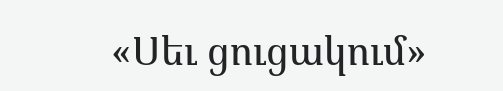«Սեւ ցուցակում»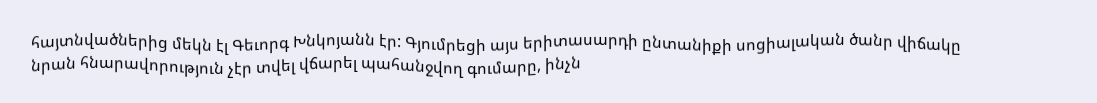հայտնվածներից մեկն էլ Գեւորգ Խնկոյանն էր: Գյումրեցի այս երիտասարդի ընտանիքի սոցիալական ծանր վիճակը նրան հնարավորություն չէր տվել վճարել պահանջվող գումարը, ինչն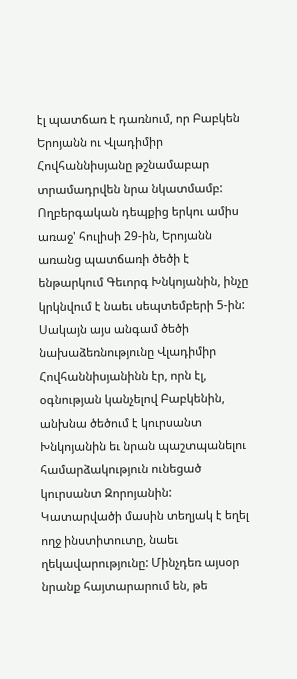էլ պատճառ է դառնում, որ Բաբկեն Երոյանն ու Վլադիմիր Հովհաննիսյանը թշնամաբար տրամադրվեն նրա նկատմամբ:
Ողբերգական դեպքից երկու ամիս առաջ' հուլիսի 29-ին, Երոյանն առանց պատճառի ծեծի է ենթարկում Գեւորգ Խնկոյանին, ինչը կրկնվում է նաեւ սեպտեմբերի 5-ին: Սակայն այս անգամ ծեծի նախաձեռնությունը Վլադիմիր Հովհաննիսյանինն էր, որն էլ, օգնության կանչելով Բաբկենին, անխնա ծեծում է կուրսանտ Խնկոյանին եւ նրան պաշտպանելու համարձակություն ունեցած կուրսանտ Զորոյանին:
Կատարվածի մասին տեղյակ է եղել ողջ ինստիտուտը, նաեւ ղեկավարությունը: Մինչդեռ այսօր նրանք հայտարարում են, թե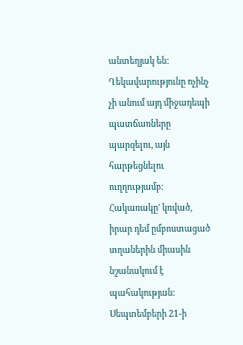անտեղյակ են: Ղեկավարությունը ոչինչ չի անում այդ միջադեպի պատճառները պարզելու, այն հարթեցնելու ուղղությամբ: Հակառակը' կռված, իրար դեմ ըմբոստացած տղաներին միասին նշանակում է պահակության:
Սեպտեմբերի 21-ի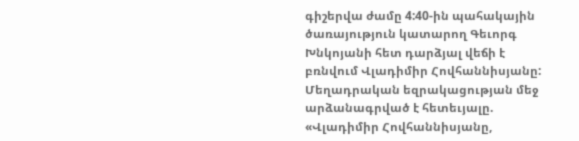գիշերվա ժամը 4:40-ին պահակային ծառայություն կատարող Գեւորգ Խնկոյանի հետ դարձյալ վեճի է բռնվում Վլադիմիր Հովհաննիսյանը:
Մեղադրական եզրակացության մեջ արձանագրված է հետեւյալը. «Վլադիմիր Հովհաննիսյանը,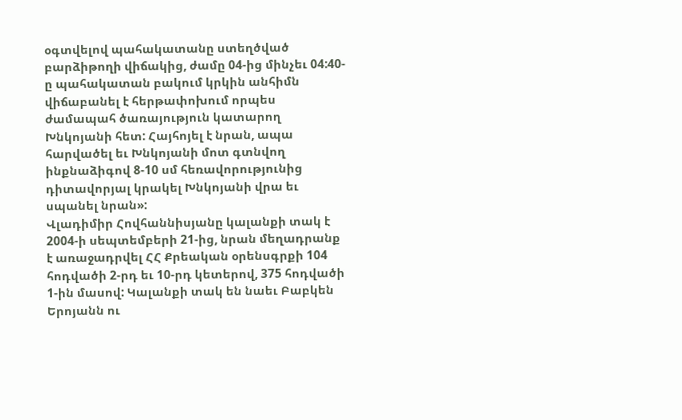օգտվելով պահակատանը ստեղծված բարձիթողի վիճակից, ժամը 04-ից մինչեւ 04:40-ը պահակատան բակում կրկին անհիմն վիճաբանել է հերթափոխում որպես ժամապահ ծառայություն կատարող Խնկոյանի հետ: Հայհոյել է նրան, ապա հարվածել եւ Խնկոյանի մոտ գտնվող ինքնաձիգով 8-10 սմ հեռավորությունից դիտավորյալ կրակել Խնկոյանի վրա եւ սպանել նրան»:
Վլադիմիր Հովհաննիսյանը կալանքի տակ է 2004-ի սեպտեմբերի 21-ից, նրան մեղադրանք է առաջադրվել ՀՀ Քրեական օրենսգրքի 104 հոդվածի 2-րդ եւ 10-րդ կետերով, 375 հոդվածի 1-ին մասով: Կալանքի տակ են նաեւ Բաբկեն Երոյանն ու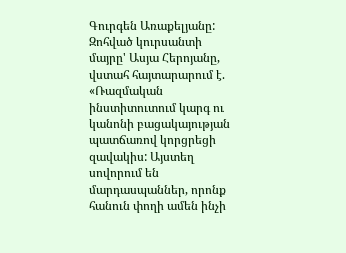Գուրգեն Առաքելյանը:
Զոհված կուրսանտի մայրը' Ասյա Հերոյանը, վստահ հայտարարում է. «Ռազմական ինստիտուտում կարգ ու կանոնի բացակայության պատճառով կորցրեցի զավակիս: Այստեղ սովորում են մարդասպաններ, որոնք հանուն փողի ամեն ինչի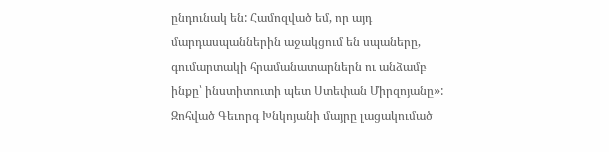ընդունակ են: Համոզված եմ, որ այդ մարդասպաններին աջակցում են սպաները, գումարտակի հրամանատարներն ու անձամբ ինքը՝ ինստիտուտի պետ Ստեփան Միրզոյանը»:
Զոհված Գեւորգ Խնկոյանի մայրը լացակումած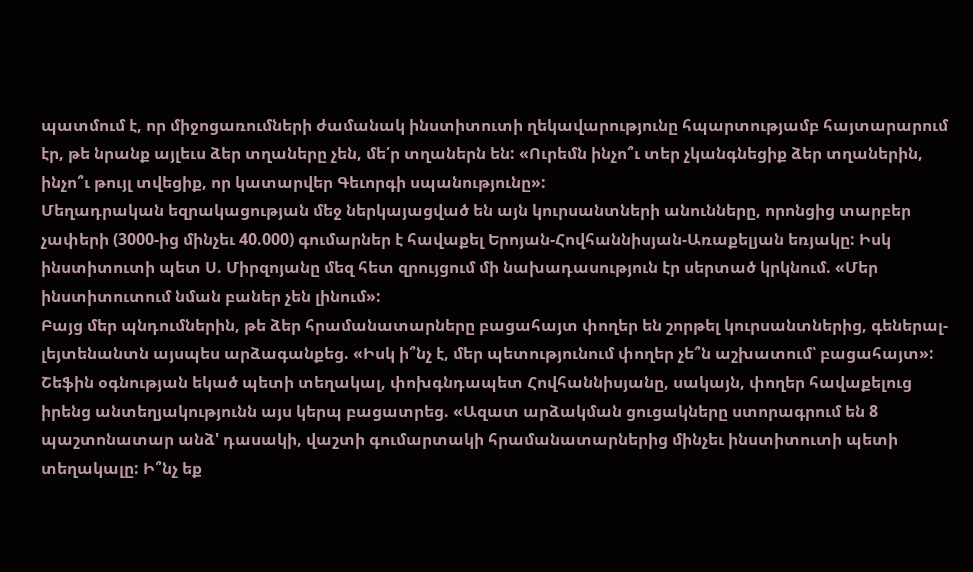պատմում է, որ միջոցառումների ժամանակ ինստիտուտի ղեկավարությունը հպարտությամբ հայտարարում էր, թե նրանք այլեւս ձեր տղաները չեն, մե՛ր տղաներն են: «Ուրեմն ինչո՞ւ տեր չկանգնեցիք ձեր տղաներին, ինչո՞ւ թույլ տվեցիք, որ կատարվեր Գեւորգի սպանությունը»:
Մեղադրական եզրակացության մեջ ներկայացված են այն կուրսանտների անունները, որոնցից տարբեր չափերի (3000-ից մինչեւ 40.000) գումարներ է հավաքել Երոյան-Հովհաննիսյան-Առաքելյան եռյակը: Իսկ ինստիտուտի պետ Ս. Միրզոյանը մեզ հետ զրույցում մի նախադասություն էր սերտած կրկնում. «Մեր ինստիտուտում նման բաներ չեն լինում»:
Բայց մեր պնդումներին, թե ձեր հրամանատարները բացահայտ փողեր են շորթել կուրսանտներից, գեներալ-լեյտենանտն այսպես արձագանքեց. «Իսկ ի՞նչ է, մեր պետությունում փողեր չե՞ն աշխատում՝ բացահայտ»:
Շեֆին օգնության եկած պետի տեղակալ, փոխգնդապետ Հովհաննիսյանը, սակայն, փողեր հավաքելուց իրենց անտեղյակությունն այս կերպ բացատրեց. «Ազատ արձակման ցուցակները ստորագրում են 8 պաշտոնատար անձ' դասակի, վաշտի գումարտակի հրամանատարներից մինչեւ ինստիտուտի պետի տեղակալը: Ի՞նչ եք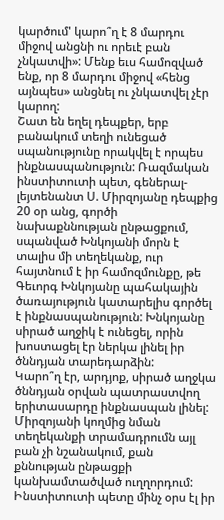կարծում' կարո՞ղ է 8 մարդու միջով անցնի ու որեւէ բան չնկատվի»: Մենք եւս համոզված ենք, որ 8 մարդու միջով «հենց այնպես» անցնել ու չնկատվել չէր կարող:
Շատ են եղել դեպքեր, երբ բանակում տեղի ունեցած սպանությունը որակվել է որպես ինքնասպանություն: Ռազմական ինստիտուտի պետ, գեներալ-լեյտենանտ Ս. Միրզոյանը դեպքից 20 օր անց, գործի նախաքննության ընթացքում, սպանված Խնկոյանի մորն է տալիս մի տեղեկանք, ուր հայտնում է իր համոզմունքը, թե Գեւորգ Խնկոյանը պահակային ծառայություն կատարելիս գործել է ինքնասպանություն: Խնկոյանը սիրած աղջիկ է ունեցել, որին խոստացել էր ներկա լինել իր ծննդյան տարեդարձին:
Կարո՞ղ էր, արդյոք, սիրած աղջկա ծննդյան օրվան պատրաստվող երիտասարդը ինքնասպան լինել: Միրզոյանի կողմից նման տեղեկանքի տրամադրումն այլ բան չի նշանակում, քան քննության ընթացքի կանխամտածված ուղղորդում:
Ինստիտուտի պետը մինչ օրս էլ իր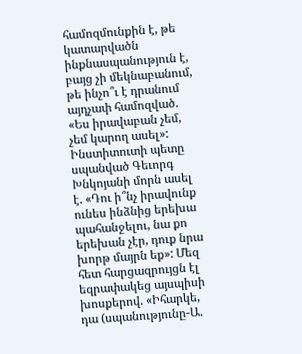համոզմունքին է, թե կատարվածն ինքնասպանություն է, բայց չի մեկնաբանում, թե ինչո՞ւ է դրանում այդչափ համոզված. «Ես իրավաբան չեմ, չեմ կարող ասել»:
Ինստիտուտի պետը սպանված Գեւորգ Խնկոյանի մորն ասել է. «Դու ի՞նչ իրավունք ունես ինձնից երեխա պահանջելու, նա քո երեխան չէր, դուք նրա խորթ մայրն եք»: Մեզ հետ հարցազրույցն էլ եզրափակեց այսպիսի խոսքերով. «Իհարկե, դա (սպանությունը-Ա.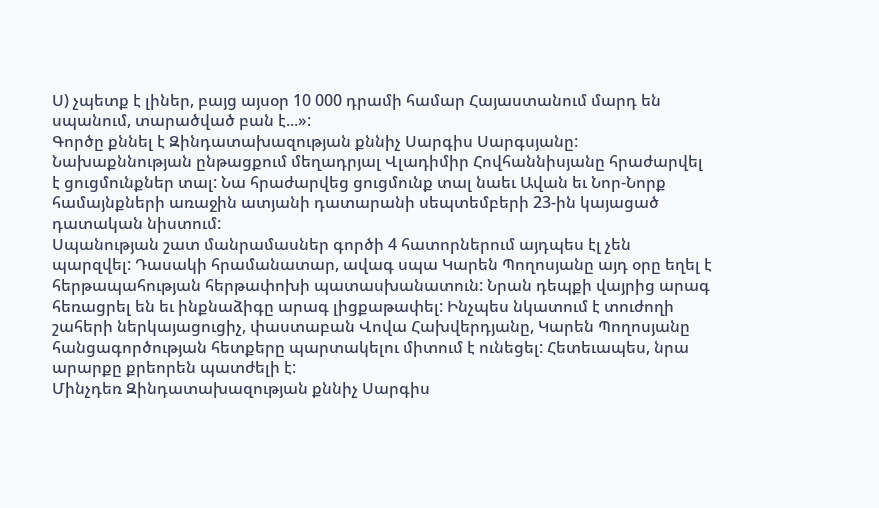Ս) չպետք է լիներ, բայց այսօր 10 000 դրամի համար Հայաստանում մարդ են սպանում, տարածված բան է...»:
Գործը քննել է Զինդատախազության քննիչ Սարգիս Սարգսյանը: Նախաքննության ընթացքում մեղադրյալ Վլադիմիր Հովհաննիսյանը հրաժարվել է ցուցմունքներ տալ: Նա հրաժարվեց ցուցմունք տալ նաեւ Ավան եւ Նոր-Նորք համայնքների առաջին ատյանի դատարանի սեպտեմբերի 23-ին կայացած դատական նիստում:
Սպանության շատ մանրամասներ գործի 4 հատորներում այդպես էլ չեն պարզվել: Դասակի հրամանատար, ավագ սպա Կարեն Պողոսյանը այդ օրը եղել է հերթապահության հերթափոխի պատասխանատուն: Նրան դեպքի վայրից արագ հեռացրել են եւ ինքնաձիգը արագ լիցքաթափել: Ինչպես նկատում է տուժողի շահերի ներկայացուցիչ, փաստաբան Վովա Հախվերդյանը, Կարեն Պողոսյանը հանցագործության հետքերը պարտակելու միտում է ունեցել: Հետեւապես, նրա արարքը քրեորեն պատժելի է:
Մինչդեռ Զինդատախազության քննիչ Սարգիս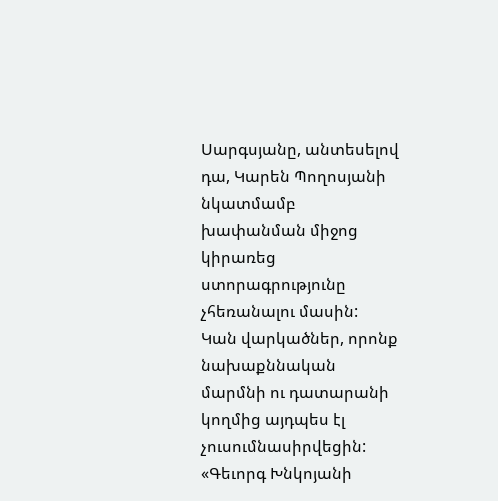Սարգսյանը, անտեսելով դա, Կարեն Պողոսյանի նկատմամբ խափանման միջոց կիրառեց ստորագրությունը չհեռանալու մասին:
Կան վարկածներ, որոնք նախաքննական մարմնի ու դատարանի կողմից այդպես էլ չուսումնասիրվեցին:
«Գեւորգ Խնկոյանի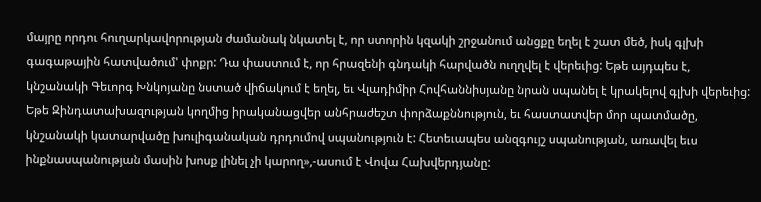մայրը որդու հուղարկավորության ժամանակ նկատել է, որ ստորին կզակի շրջանում անցքը եղել է շատ մեծ, իսկ գլխի գագաթային հատվածում' փոքր: Դա փաստում է, որ հրազենի գնդակի հարվածն ուղղվել է վերեւից: Եթե այդպես է, կնշանակի Գեւորգ Խնկոյանը նստած վիճակում է եղել, եւ Վլադիմիր Հովհաննիսյանը նրան սպանել է կրակելով գլխի վերեւից: Եթե Զինդատախազության կողմից իրականացվեր անհրաժեշտ փորձաքննություն, եւ հաստատվեր մոր պատմածը, կնշանակի կատարվածը խուլիգանական դրդումով սպանություն է: Հետեւապես անզգույշ սպանության, առավել եւս ինքնասպանության մասին խոսք լինել չի կարող»,-ասում է Վովա Հախվերդյանը: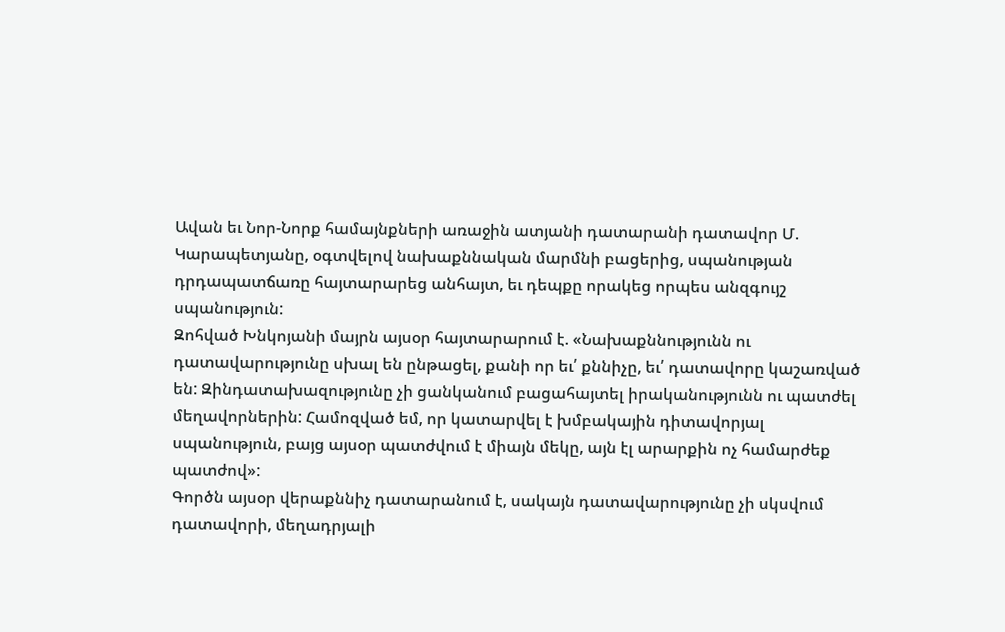Ավան եւ Նոր-Նորք համայնքների առաջին ատյանի դատարանի դատավոր Մ. Կարապետյանը, օգտվելով նախաքննական մարմնի բացերից, սպանության դրդապատճառը հայտարարեց անհայտ, եւ դեպքը որակեց որպես անզգույշ սպանություն:
Զոհված Խնկոյանի մայրն այսօր հայտարարում է. «Նախաքննությունն ու դատավարությունը սխալ են ընթացել, քանի որ եւ՛ քննիչը, եւ՛ դատավորը կաշառված են: Զինդատախազությունը չի ցանկանում բացահայտել իրականությունն ու պատժել մեղավորներին: Համոզված եմ, որ կատարվել է խմբակային դիտավորյալ սպանություն, բայց այսօր պատժվում է միայն մեկը, այն էլ արարքին ոչ համարժեք պատժով»:
Գործն այսօր վերաքննիչ դատարանում է, սակայն դատավարությունը չի սկսվում դատավորի, մեղադրյալի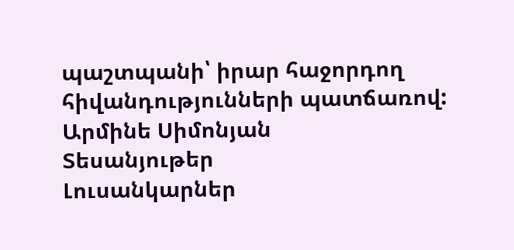պաշտպանի՝ իրար հաջորդող հիվանդությունների պատճառով:
Արմինե Սիմոնյան
Տեսանյութեր
Լուսանկարներ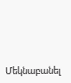Մեկնաբանել